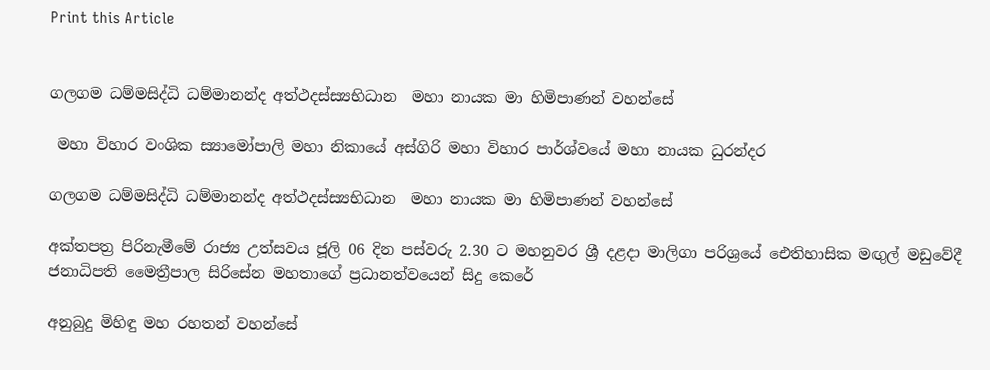Print this Article


ගලගම ධම්මසිද්ධි ධම්මානන්ද අත්ථදස්ස්‍යභිධාන  මහා නායක මා හිමිපාණන් වහන්සේ

 මහා විහාර වංශික ස්‍යාමෝපාලි මහා නිකායේ අස්ගිරි මහා විහාර පාර්ශ්වයේ මහා නායක ධුරන්දර

ගලගම ධම්මසිද්ධි ධම්මානන්ද අත්ථදස්ස්‍යභිධාන  මහා නායක මා හිමිපාණන් වහන්සේ

අක්තපත්‍ර පිරිනැමීමේ රාජ්‍ය උත්සවය ජූලි 06 දින පස්වරු 2.30 ට මහනුවර ශ්‍රී දළදා මාලිගා පරිශ්‍රයේ ඓතිහාසික මඟුල් මඩුවේදී ජනාධිපති මෛත්‍රීපාල සිරිසේන මහතාගේ ප්‍රධානත්වයෙන් සිදු කෙරේ

අනුබුදු මිහිඳු මහ රහතන් වහන්සේ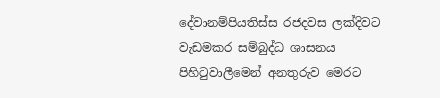දේවානම්පියතිස්ස රජදවස ලක්දිවට වැඩමකර සම්බුද්ධ ශාසනය පිහිටුවාලීමෙන් අනතුරුව මෙරට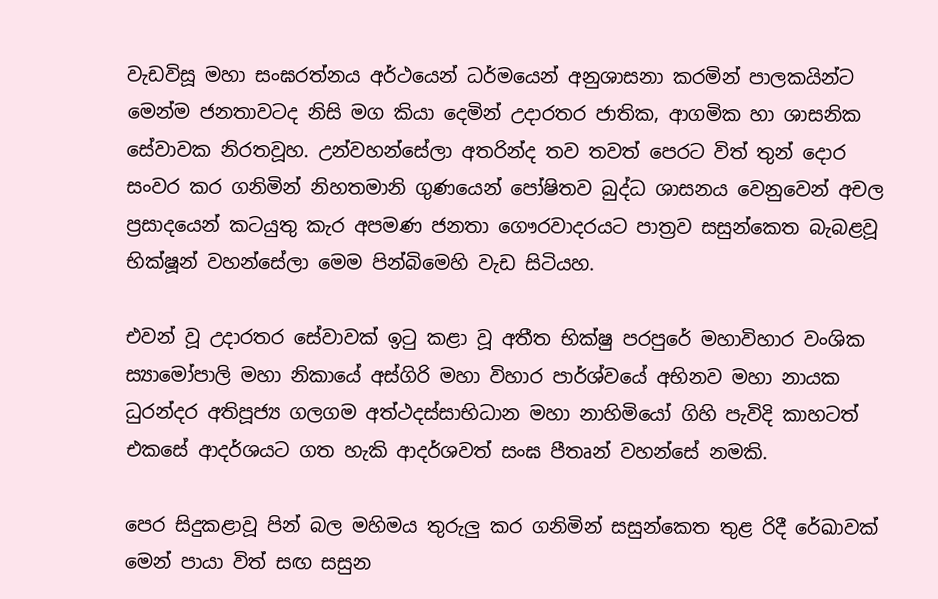වැඩවිසූ මහා සංඝරත්නය අර්ථයෙන් ධර්මයෙන් අනුශාසනා කරමින් පාලකයින්ට මෙන්ම ජනතාවටද නිසි මග කියා දෙමින් උදාරතර ජාතික, ආගමික හා ශාසනික සේවාවක නිරතවූහ. උන්වහන්සේලා අතරින්ද තව තවත් පෙරට විත් තුන් දොර සංවර කර ගනිමින් නිහතමානි ගුණයෙන් පෝෂිතව බුද්ධ ශාසනය වෙනුවෙන් අචල ප්‍රසාදයෙන් කටයුතු කැර අපමණ ජනතා ගෞරවාදරයට පාත්‍රව සසුන්කෙත බැබළවූ භික්ෂූන් වහන්සේලා මෙම පින්බිමෙහි වැඩ සිටියහ.

එවන් වූ උදාරතර සේවාවක් ඉටු කළා වූ අතීත භික්ෂු පරපුරේ මහාවිහාර වංශික ස්‍යාමෝපාලි මහා නිකායේ අස්ගිරි මහා විහාර පාර්ශ්වයේ අභිනව මහා නායක ධුරන්දර අතිපූජ්‍ය ගලගම අත්ථදස්සාභිධාන මහා නාහිමියෝ ගිහි පැවිදි කාහටත් එකසේ ආදර්ශයට ගත හැකි ආදර්ශවත් සංඝ පීතෘන් වහන්සේ නමකි.

පෙර සිදුකළාවූ පින් බල මහිමය තුරුලු කර ගනිමින් සසුන්කෙත තුළ රිදී රේඛාවක් මෙන් පායා විත් සඟ සසුන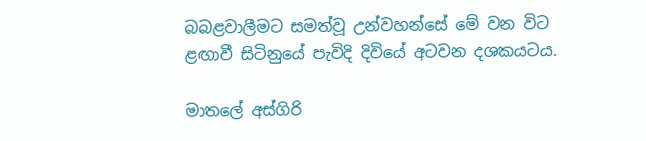බබළවාලීමට සමත්වූ උන්වහන්සේ මේ වන විට ළඟාවී සිටිනුයේ පැවිදි දිවියේ අටවන දශකයටය.

මාතලේ අස්ගිරි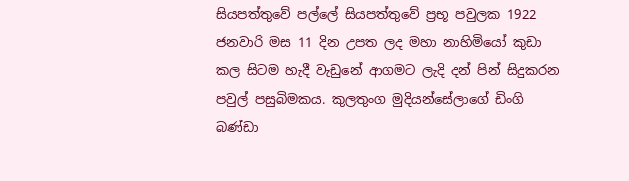සියපත්තුවේ පල්ලේ සියපත්තුවේ ප්‍රභූ පවුලක 1922 ජනවාරි මස 11 දින උපත ලද මහා නාහිමියෝ කුඩා කල සිටම හැදී වැඩුනේ ආගමට ලැදි දන් පින් සිදුකරන පවුල් පසුබිමකය. කුලතුංග මුදියන්සේලාගේ ඩිංගි බණ්ඩා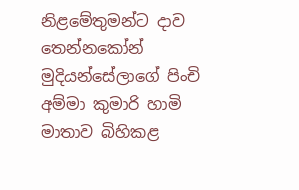නිළමේතුමන්ට දාව තෙන්නකෝන් මුදියන්සේලාගේ පිංචි අම්මා කුමාරි හාමි මාතාව බිහිකළ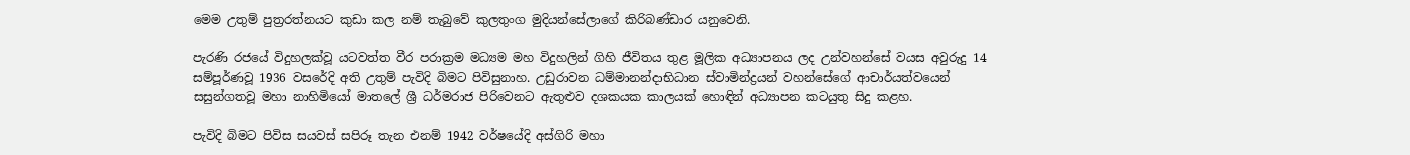මෙම උතුම් පුත්‍රරත්නයට කුඩා කල නම් තැබුවේ කුලතුංග මුදියන්සේලාගේ කිරිබණ්ඩාර යනුවෙනි.

පැරණි රජයේ විදුහලක්වූ යටවත්ත වීර පරාක්‍රම මධ්‍යම මහ විදුහලින් ගිහි ජීවිතය තුළ මූලික අධ්‍යාපනය ලද උන්වහන්සේ වයස අවුරුදු 14 සම්පූර්ණවූ 1936 වසරේදි අති උතුම් පැවිදි බිමට පිවිසුනාහ. උඩුරාවන ධම්මානන්දාභිධාන ස්වාමින්ද්‍රයන් වහන්සේගේ ආචාර්යත්වයෙන් සසුන්ගතවූ මහා නාහිමියෝ මාතලේ ශ්‍රී ධර්මරාජ පිරිවෙනට ඇතුළුව දශකයක කාලයක් හොඳින් අධ්‍යාපන කටයුතු සිදු කළහ.

පැවිදි බිමට පිවිස සයවස් සපිරූ තැන එනම් 1942 වර්ෂයේදි අස්ගිරි මහා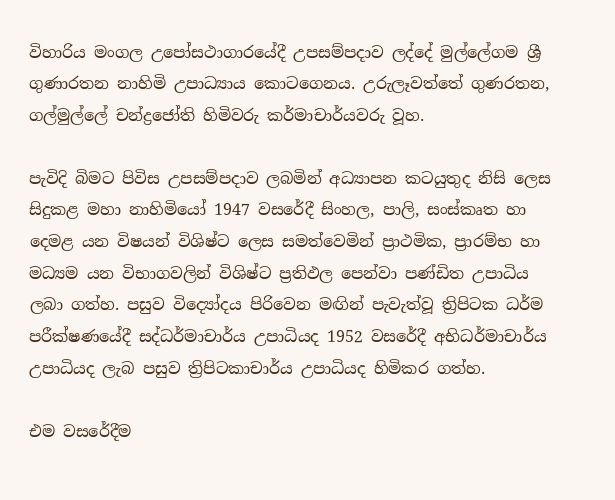විහාරිය මංගල උපෝසථාගාරයේදී උපසම්පදාව ලද්දේ මුල්ලේගම ශ්‍රී ගුණාරතන නාහිමි උපාධ්‍යාය කොටගෙනය. උරුලෑවත්තේ ගුණරතන, ගල්මුල්ලේ චන්ද්‍රජෝති හිමිවරු කර්මාචාර්යවරු වූහ.

පැවිදි බිමට පිවිස උපසම්පදාව ලබමින් අධ්‍යාපන කටයුතුද නිසි ලෙස සිදුකළ මහා නාහිමියෝ 1947 වසරේදී සිංහල, පාලි, සංස්කෘත හා දෙමළ යන විෂයන් විශිෂ්ට ලෙස සමත්වෙමින් ප්‍රාථමික, ප්‍රාරම්භ හා මධ්‍යම යන විභාගවලින් විශිෂ්ට ප්‍රතිඵල පෙන්වා පණ්ඩිත උපාධිය ලබා ගත්හ. පසුව විද්‍යෝදය පිරිවෙන මඟින් පැවැත්වූ ත්‍රිපිටක ධර්ම පරීක්ෂණයේදී සද්ධර්මාචාර්ය උපාධියද 1952 වසරේදී අභිධර්මාචාර්ය උපාධියද ලැබ පසුව ත්‍රිපිටකාචාර්ය උපාධියද හිමිකර ගත්හ.

එම වසරේදීම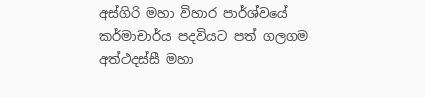අස්ගිරි මහා විහාර පාර්ශ්වයේ කර්මාචාර්ය පදවියට පත් ගලගම අත්ථදස්සී මහා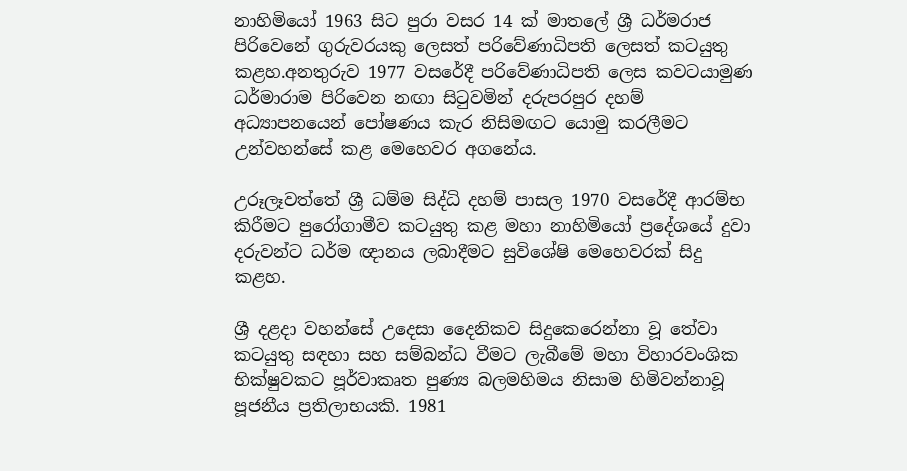නාහිමියෝ 1963 සිට පුරා වසර 14 ක් මාතලේ ශ්‍රී ධර්මරාජ පිරිවෙනේ ගුරුවරයකු ලෙසත් පරිවේණාධිපති ලෙසත් කටයුතු කළහ.අනතුරුව 1977 වසරේදී පරිවේණාධිපති ලෙස කවටයාමුණ ධර්මාරාම පිරිවෙන නඟා සිටුවමින් දරුපරපුර දහම් අධ්‍යාපනයෙන් පෝෂණය කැර නිසිමඟට යොමු කරලීමට උන්වහන්සේ කළ මෙහෙවර අගනේය.

උරූලෑවත්තේ ශ්‍රී ධම්ම සිද්ධි දහම් පාසල 1970 වසරේදී ආරම්භ කිරීමට පුරෝගාමීව කටයුතු කළ මහා නාහිමියෝ ප්‍රදේශයේ දුවා දරුවන්ට ධර්ම ඥානය ලබාදීමට සුවිශේෂි මෙහෙවරක් සිදු කළහ.

ශ්‍රී දළදා වහන්සේ උදෙසා දෛනිකව සිදුකෙරෙන්නා වූ තේවා කටයුතු සඳහා සහ සම්බන්ධ වීමට ලැබීමේ මහා විහාරවංශික භික්ෂුවකට පූර්වාකෘත පුණ්‍ය බලමහිමය නිසාම හිමිවන්නාවූ පූජනීය ප්‍රතිලාභයකි. 1981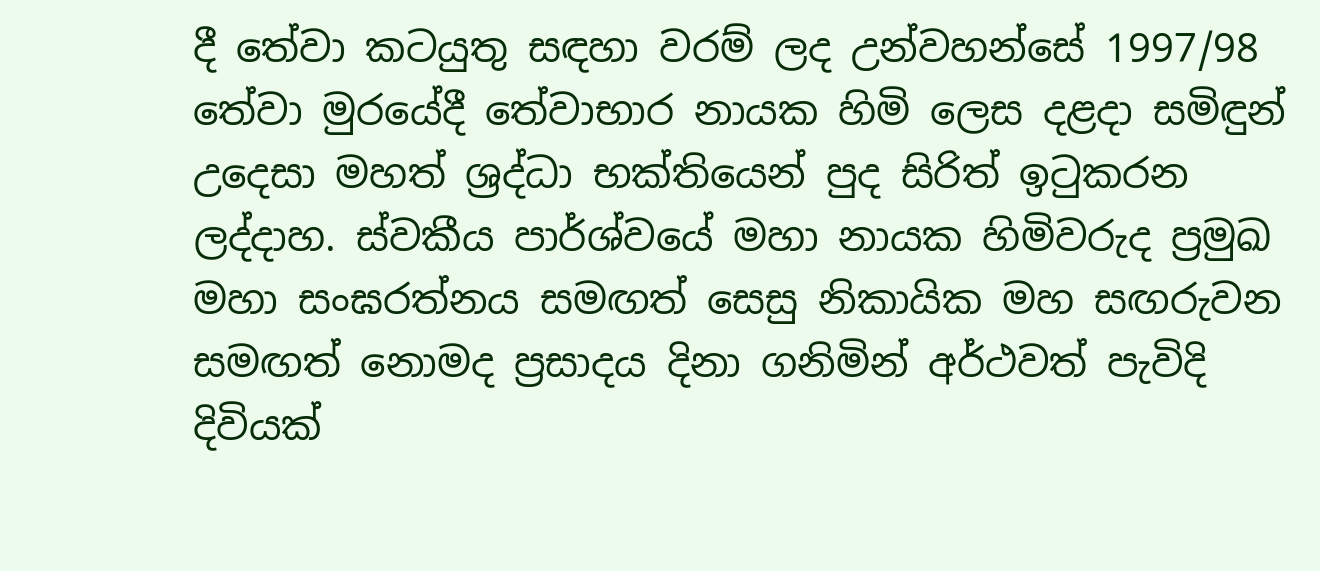දී තේවා කටයුතු සඳහා වරම් ලද උන්වහන්සේ 1997/98 තේවා මුරයේදී තේවාභාර නායක හිමි ලෙස දළදා සමිඳුන් උදෙසා මහත් ශ්‍රද්ධා භක්තියෙන් පුද සිරිත් ඉටුකරන ලද්දාහ. ස්වකීය පාර්ශ්වයේ මහා නායක හිමිවරුද ප්‍රමුඛ මහා සංඝරත්නය සමඟත් සෙසු නිකායික මහ සඟරුවන සමඟත් නොමද ප්‍රසාදය දිනා ගනිමින් අර්ථවත් පැවිදි දිවියක්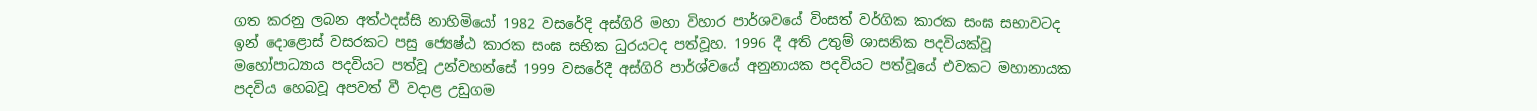ගත කරනු ලබන අත්ථදස්සි නාහිමියෝ 1982 වසරේදි අස්ගිරි මහා විහාර පාර්ශවයේ විංසත් වර්ගික කාරක සංඝ සභාවටද ඉන් දොළොස් වසරකට පසු ජ්‍යෙෂ්ඨ කාරක සංඝ සභික ධුරයටද පත්වූහ. 1996 දී අති උතුම් ශාසනික පදවියක්වූ මහෝපාධ්‍යාය පදවියට පත්වූ උන්වහන්සේ 1999 වසරේදී අස්ගිරි පාර්ශ්වයේ අනුනායක පදවියට පත්වූයේ එවකට මහානායක පදවිය හෙබවූ අපවත් වී වදාළ උඩුගම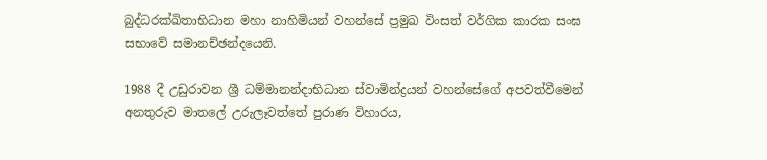බුද්ධරක්ඛිතාභිධාන මහා නාහිමියන් වහන්සේ ප්‍රමුඛ විංසත් වර්ගික කාරක සංඝ සභාවේ සමානච්ඡන්දයෙනි.

1988 දී උඩුරාවන ශ්‍රී ධම්මානන්දාභිධාන ස්වාමින්ද්‍රයන් වහන්සේගේ අපවත්වීමෙන් අනතුරුව මාතලේ උරුලෑවත්තේ පුරාණ විහාරය,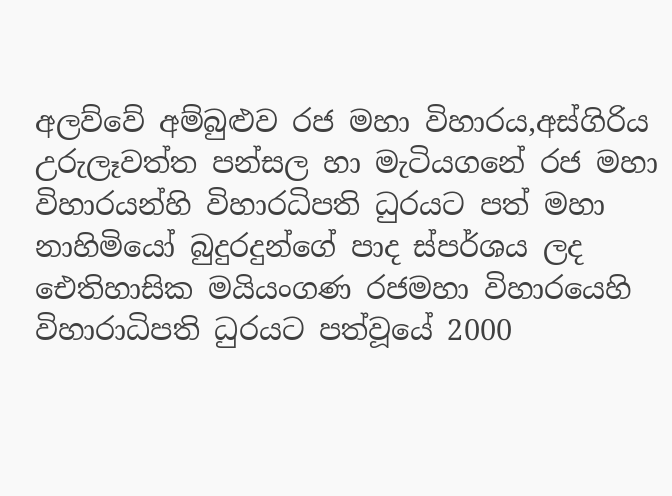අලව්වේ අම්බුළුව රජ මහා විහාරය,අස්ගිරිය උරුලෑවත්ත පන්සල හා මැටියගනේ රජ මහා විහාරයන්හි විහාරධිපති ධුරයට පත් මහා නාහිමියෝ බුදුරදුන්ගේ පාද ස්පර්ශය ලද ඓතිහාසික මයියංගණ රජමහා විහාරයෙහි විහාරාධිපති ධුරයට පත්වූයේ 2000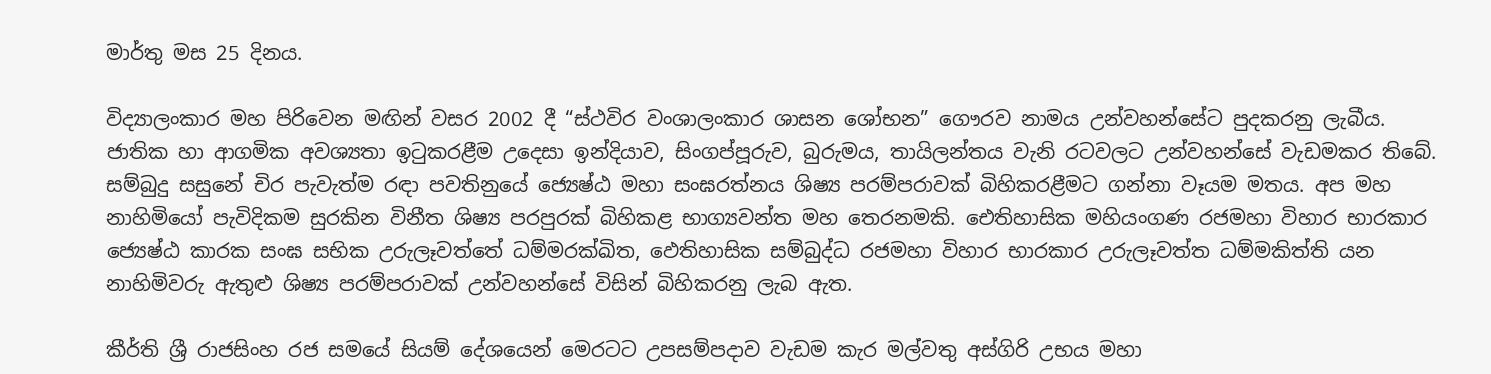මාර්තු මස 25 දිනය.

විද්‍යාලංකාර මහ පිරිවෙන මඟින් වසර 2002 දී “ස්ථවිර වංශාලංකාර ශාසන ශෝභන” ගෞරව නාමය උන්වහන්සේට පුදකරනු ලැබීය. ජාතික හා ආගමික අවශ්‍යතා ඉටුකරළීම උදෙසා ඉන්දියාව, සිංගප්පූරුව, බුරුමය, තායිලන්තය වැනි රටවලට උන්වහන්සේ වැඩමකර තිබේ. සම්බුදු සසුනේ චිර පැවැත්ම රඳා පවතිනුයේ ජ්‍යෙෂ්ඨ මහා සංඝරත්නය ශිෂ්‍ය පරම්පරාවක් බිහිකරළීමට ගන්නා වෑයම මතය. අප මහ නාහිමියෝ පැවිදිකම සුරකින විනීත ශිෂ්‍ය පරපුරක් බිහිකළ භාග්‍යවන්ත මහ තෙරනමකි. ඓතිහාසික මහියංගණ රජමහා විහාර භාරකාර ජ්‍යෙෂ්ඨ කාරක සංඝ සභික උරුලෑවත්තේ ධම්මරක්ඛිත, ඵෙතිහාසික සම්බුද්ධ රජමහා විහාර භාරකාර උරුලෑවත්ත ධම්මකිත්ති යන නාහිමිවරු ඇතුළු ශිෂ්‍ය පරම්පරාවක් උන්වහන්සේ විසින් බිහිකරනු ලැබ ඇත.

කීර්ති ශ්‍රී රාජසිංහ රජ සමයේ සියම් දේශයෙන් මෙරටට උපසම්පදාව වැඩම කැර මල්වතු අස්ගිරි උභය මහා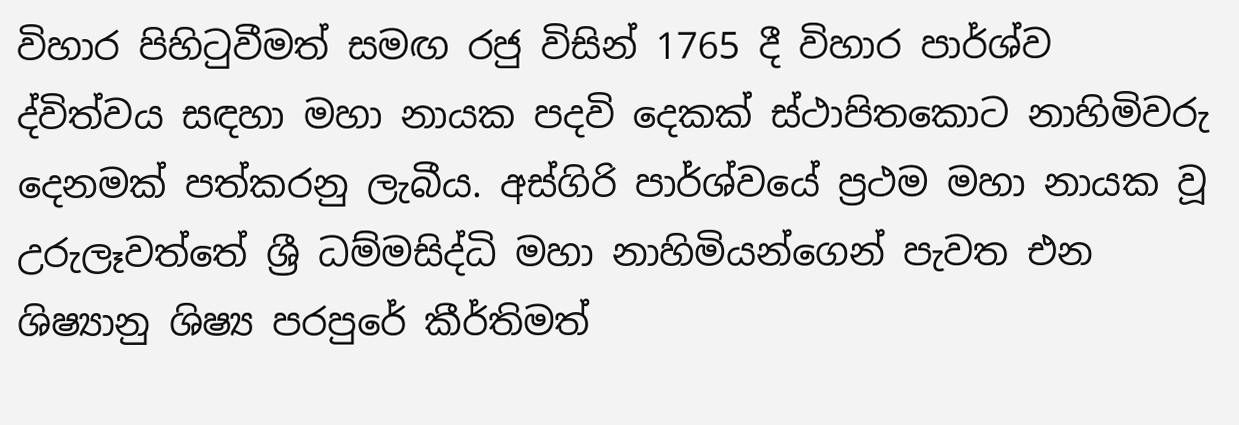විහාර පිහිටුවීමත් සමඟ රජු විසින් 1765 දී විහාර පාර්ශ්ව ද්විත්වය සඳහා මහා නායක පදවි දෙකක් ස්ථාපිතකොට නාහිමිවරු දෙනමක් පත්කරනු ලැබීය. අස්ගිරි පාර්ශ්වයේ ප්‍රථම මහා නායක වූ උරුලෑවත්තේ ශ්‍රී ධම්මසිද්ධි මහා නාහිමියන්ගෙන් පැවත එන ශිෂ්‍යානු ශිෂ්‍ය පරපුරේ කීර්තිමත්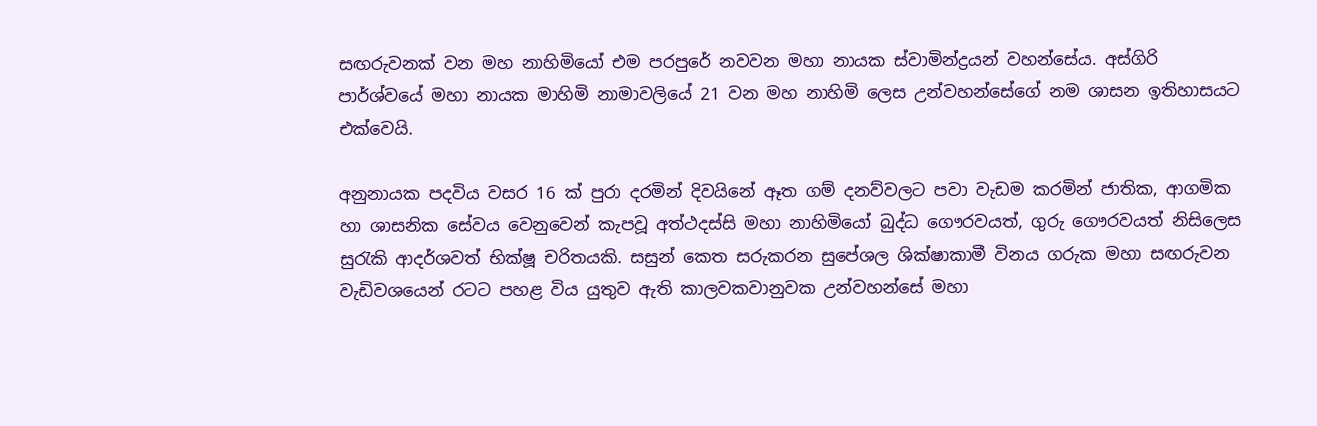සඟරුවනක් වන මහ නාහිමියෝ එම පරපුරේ නවවන මහා නායක ස්වාමින්ද්‍රයන් වහන්සේය. අස්ගිරි පාර්ශ්වයේ මහා නායක මාහිමි නාමාවලියේ 21 වන මහ නාහිමි ලෙස උන්වහන්සේගේ නම ශාසන ඉතිහාසයට එක්වෙයි.

අනුනායක පදවිය වසර 16 ක් පුරා දරමින් දිවයිනේ ඈත ගම් දනව්වලට පවා වැඩම කරමින් ජාතික, ආගමික හා ශාසනික සේවය වෙනුවෙන් කැපවූ අත්ථදස්සි මහා නාහිමියෝ බුද්ධ ගෞරවයත්, ගුරු ගෞරවයත් නිසිලෙස සුරැකි ආදර්ශවත් භික්ෂූ චරිතයකි. සසුන් කෙත සරුකරන සුපේශල ශික්ෂාකාමී විනය ගරුක මහා සඟරුවන වැඩිවශයෙන් රටට පහළ විය යුතුව ඇති කාලවකවානුවක උන්වහන්සේ මහා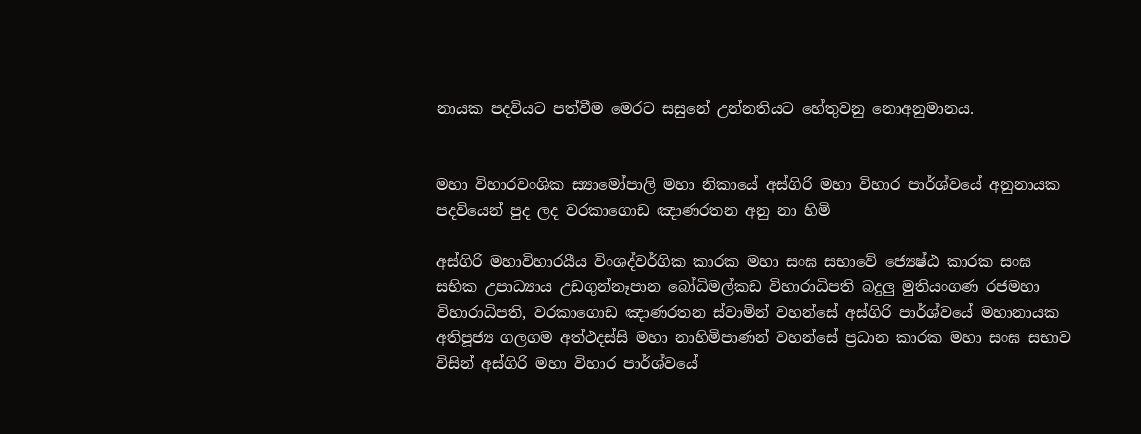නායක පදවියට පත්වීම මෙරට සසුනේ උන්නතියට හේතුවනු නොඅනුමානය.


මහා විහාරවංශික ස්‍යාමෝපාලි මහා නිකායේ අස්ගිරි මහා විහාර පාර්ශ්වයේ අනුනායක පදවියෙන් පුද ලද වරකාගොඩ ඤාණරතන අනු නා හිමි

අස්ගිරි මහාවිහාරයීය විංශද්වර්ගික කාරක මහා සංඝ සභාවේ ජ්‍යෙෂ්ඨ කාරක සංඝ සභික උපාධ්‍යාය උඩගුන්නෑපාන බෝධිමල්කඩ විහාරාධිපති බදුලු මුතියංගණ රජමහා විහාරාධිපති, වරකාගොඩ ඤාණරතන ස්වාමින් වහන්සේ අස්ගිරි පාර්ශ්වයේ මහානායක අතිපූජ්‍ය ගලගම අත්ථදස්සි මහා නාහිමිපාණන් වහන්සේ ප්‍රධාන කාරක මහා සංඝ සභාව විසින් අස්ගිරි මහා විහාර පාර්ශ්වයේ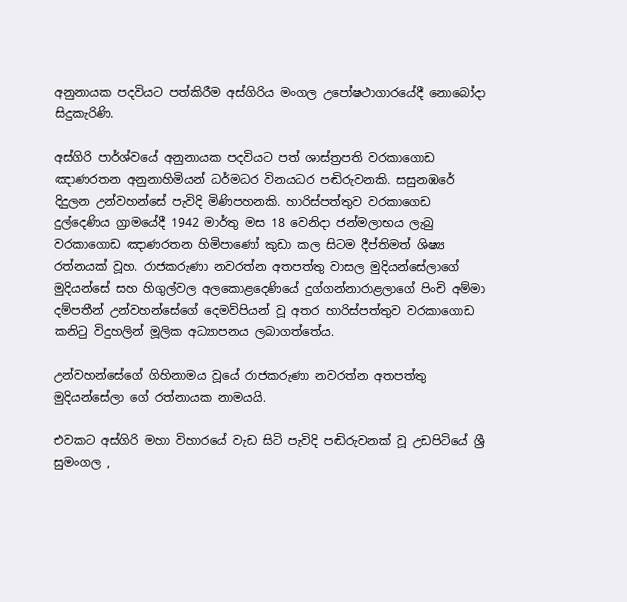අනුනායක පදවියට පත්කිරීම අස්ගිරිය මංගල උපෝෂථාගාරයේදී නොබෝදා සිදුකැරිණි.

අස්ගිරි පාර්ශ්වයේ අනුනායක පදවියට පත් ශාස්ත්‍රපති වරකාගොඩ ඤාණරතන අනුනාහිමියන් ධර්මධර විනයධර පඬිරුවනකි. සසුනඹරේ දිදුලන උන්වහන්සේ පැවිදි මිණිපහනකි. හාරිස්පත්තුව වරකාගෙඩ දුල්දෙණිය ග්‍රාමයේදී 1942 මාර්තු මස 18 වෙනිදා ජන්මලාභය ලැබු වරකාගොඩ ඤාණරතන හිමිපාණෝ කුඩා කල සිටම දීප්තිමත් ශිෂ්‍ය රත්නයක් වූහ. රාජකරුණා නවරත්න අතපත්තු වාසල මුදියන්සේලාගේ මුදියන්සේ සහ හිගුල්වල අලකොළදෙණියේ දුග්ගන්නාරාළලාගේ පිංචි අම්මා දම්පතීන් උන්වහන්සේගේ දෙමව්පියන් වූ අතර හාරිස්පත්තුව වරකාගොඩ කනිටු විදුහලින් මූලික අධ්‍යාපනය ලබාගත්තේය.

උන්වහන්සේගේ ගිහිනාමය වූයේ රාජකරුණා නවරත්න අතපත්තු මුදියන්සේලා ගේ රත්නායක නාමයයි.

එවකට අස්ගිරි මහා විහාරයේ වැඩ සිටි පැවිදි පඬිරුවනක් වූ උඩපිටියේ ශ්‍රී සුමංගල ,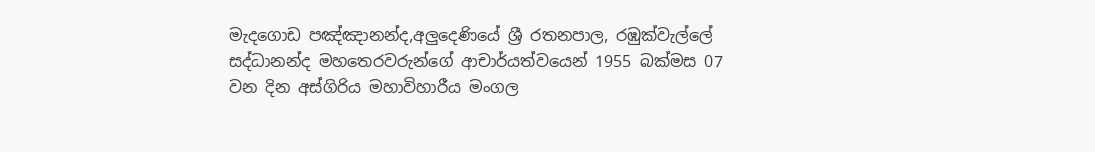මැදගොඩ පඤ්ඤානන්ද,අලුදෙණියේ ශ්‍රී රතනපාල, රඹුක්වැල්ලේ සද්ධානන්ද මහතෙරවරුන්ගේ ආචාර්යත්වයෙන් 1955 බක්මස 07 වන දින අස්ගිරිය මහාවිහාරීය මංගල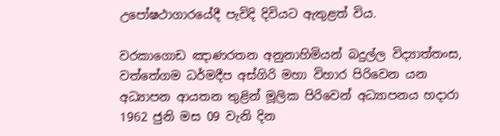උපෝෂථාගාරයේදී පැවිදි දිවියට ඇතුළත් විය.

වරකාගොඩ ඤාණරතන අනුනාහිමියන් බදුල්ල විද්‍යාත්තංස, වත්තේගම ධර්මදීප අස්ගිරි මහා විහාර පිරිවෙන යන අධ්‍යාපන ආයතන තුළින් මූලික පිරිවෙන් අධ්‍යාපනය හදාරා 1962 ජුනි මස 09 වැනි දින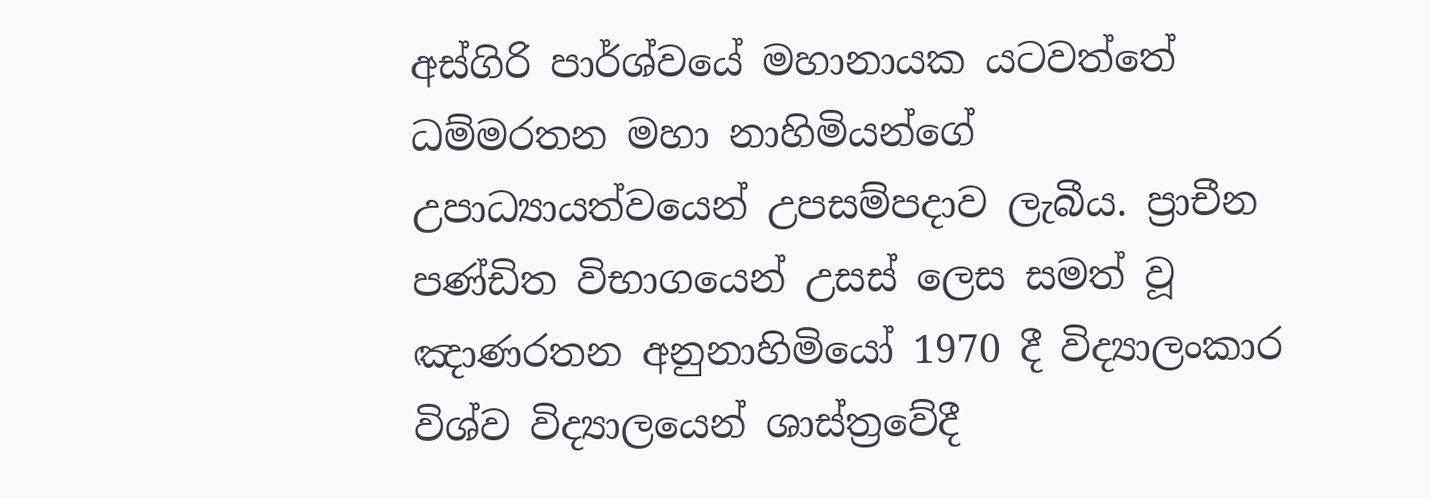අස්ගිරි පාර්ශ්වයේ මහානායක යටවත්තේ ධම්මරතන මහා නාහිමියන්ගේ උපාධ්‍යායත්වයෙන් උපසම්පදාව ලැබීය. ප්‍රාචීන පණ්ඩිත විභාගයෙන් උසස් ලෙස සමත් වූ ඤාණරතන අනුනාහිමියෝ 1970 දී විද්‍යාලංකාර විශ්ව විද්‍යාලයෙන් ශාස්ත්‍රවේදී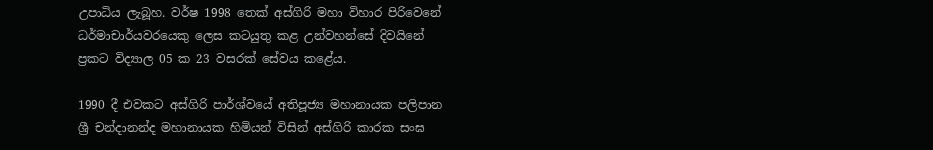උපාධිය ලැබූහ. වර්ෂ 1998 තෙක් අස්ගිරි මහා විහාර පිරිවෙනේ ධර්මාචාර්යවරයෙකු ලෙස කටයුතු කළ උන්වහන්සේ දිවයිනේ ප්‍රකට විද්‍යාල 05 ක 23 වසරක් සේවය කළේය.

1990 දී එවකට අස්ගිරි පාර්ශ්වයේ අතිපූජ්‍ය මහානායක පලිපාන ශ්‍රී චන්දානන්ද මහානායක හිමියන් විසින් අස්ගිරි කාරක සංඝ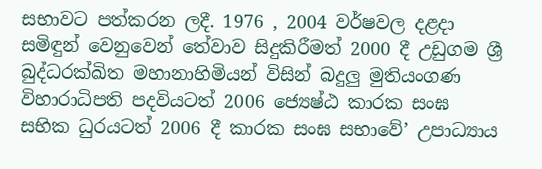සභාවට පත්කරන ලදී. 1976 , 2004 වර්ෂවල දළදා සමිඳුන් වෙනුවෙන් තේවාව සිදුකිරීමත් 2000 දී උඩුගම ශ්‍රී බුද්ධරක්ඛිත මහානාහිමියන් විසින් බදුලු මුතියංගණ විහාරාධිපති පදවියටත් 2006 ජ්‍යෙෂ්ඨ කාරක සංඝ සභික ධුරයටත් 2006 දී කාරක සංඝ සභාවේ’ උපාධ්‍යාය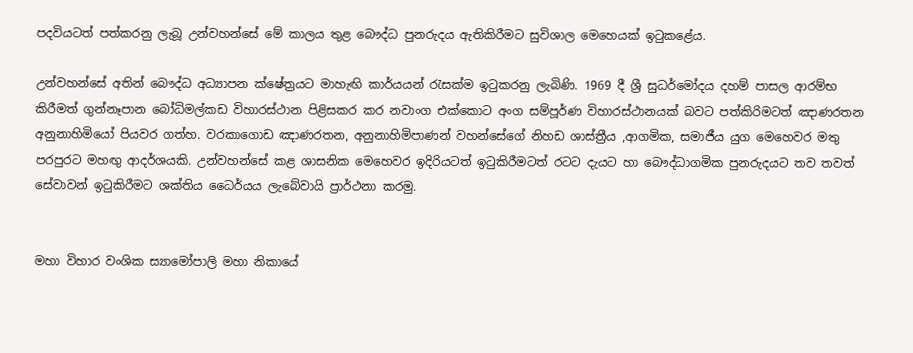පදවියටත් පත්කරනු ලැබූ උන්වහන්සේ මේ කාලය තුළ බෞද්ධ පුනරුදය ඇතිකිරීමට සුවිශාල මෙහෙයක් ඉටුකළේය.

උන්වහන්සේ අතින් බෞද්ධ අධ්‍යාපන ක්ෂේත්‍රයට මාහැඟි කාර්යයන් රැසක්ම ඉටුකරනු ලැබිණි. 1969 දී ශ්‍රී සුධර්මෝදය දහම් පාසල ආරම්භ කිරීමත් ගුන්නෑපාන බෝධිමල්කඩ විහාරස්ථාන පිළිසකර කර නවාංග එක්කොට අංග සම්පූර්ණ විහාරස්ථානයක් බවට පත්කිරිමටත් ඤාණරතන අනුනාහිමියෝ පියවර ගත්හ. වරකාගොඩ ඤාණරතන, අනුනාහිමිපාණන් වහන්සේගේ නිහඩ ශාස්ත්‍රීය ,ආගමික, සමාජීය යුග මෙහෙවර මතු පරපුරට මහඟු ආදර්ශයකි. උන්වහන්සේ කළ ශාසනික මෙහෙවර ඉදිරියටත් ඉටුකිරීමටත් රටට දැයට හා බෞද්ධාගමික පුනරුදයට තව තවත් සේවාවන් ඉටුකිරීමට ශක්තිය ධෛර්යය ලැබේවායි ප්‍රාර්ථනා කරමු.


මහා විහාර වංශික ස්‍යාමෝපාලි මහා නිකායේ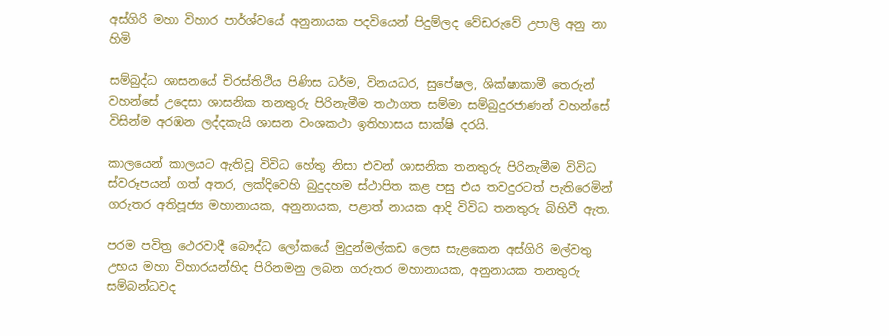අස්ගිරි මහා විහාර පාර්ශ්වයේ අනුනායක පදවියෙන් පිදුම්ලද වේඩරුවේ උපාලි අනු නා හිමි

සම්බුද්ධ ශාසනයේ චිරස්තිථිය පිණිස ධර්ම, විනයධර, සුපේෂල, ශික්ෂාකාමී තෙරුන් වහන්සේ උදෙසා ශාසනික තනතුරු පිරිනැමීම තථාගත සම්මා සම්බුදුරජාණන් වහන්සේ විසින්ම අරඹන ලද්දකැයි ශාසන වංශකථා ඉතිහාසය සාක්ෂි දරයි.

කාලයෙන් කාලයට ඇතිවූ විවිධ හේතු නිසා එවන් ශාසනික තනතුරු පිරිනැමීම විවිධ ස්වරූපයන් ගත් අතර, ලක්දිවෙහි බුදුදහම ස්ථාපිත කළ පසු එය තවදුරටත් පැතිරෙමින් ගරුතර අතිපූජ්‍ය මහානායක, අනුනායක, පළාත් නායක ආදි විවිධ තනතුරු බිහිවී ඇත.

පරම පවිත්‍ර ථෙරවාදී බෞද්ධ ලෝකයේ මුදුන්මල්කඩ ලෙස සැළකෙන අස්ගිරි මල්වතු උභය මහා විහාරයන්හිද පිරිනමනු ලබන ගරුතර මහානායක, අනුනායක තනතුරු සම්බන්ධවද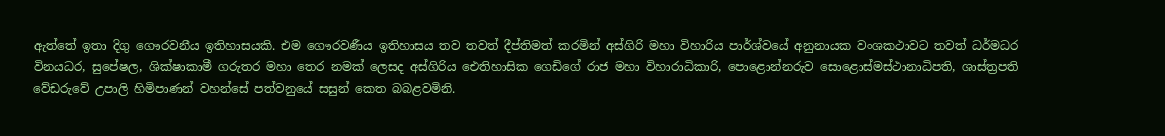ඇත්තේ ඉතා දිගු ගෞරවනීය ඉතිහාසයකි. එම ගෞරවණීය ඉතිහාසය තව තවත් දීප්තිමත් කරමින් අස්ගිරි මහා විහාරිය පාර්ශ්වයේ අනුනායක වංශකථාවට තවත් ධර්මධර විනයධර, සුපේෂල, ශික්ෂාකාමී ගරුතර මහා තෙර නමක් ලෙසද අස්ගිරිය ඓතිහාසික ගෙඩිගේ රාජ මහා විහාරාධිකාරි, පොළොන්නරුව සොළොස්මස්ථානාධිපති, ශාස්ත්‍රපති වේඩරුවේ උපාලි හිමිපාණන් වහන්සේ පත්වනුයේ සසුන් කෙත බබළවමිනි.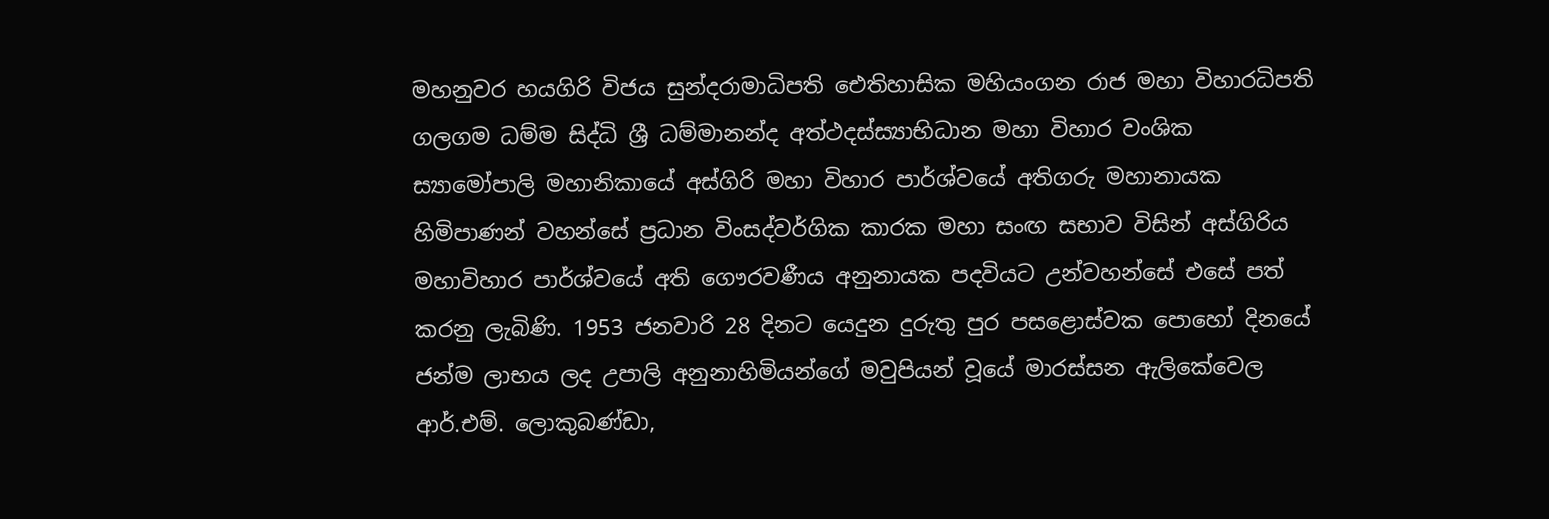මහනුවර හයගිරි විජය සුන්දරාමාධිපති ඓතිහාසික මහියංගන රාජ මහා විහාරධිපති ගලගම ධම්ම සිද්ධි ශ්‍රී ධම්මානන්ද අත්ථදස්ස්‍යාභිධාන මහා විහාර වංශික ස්‍යාමෝපාලි මහානිකායේ අස්ගිරි මහා විහාර පාර්ශ්වයේ අතිගරු මහානායක හිමිපාණන් වහන්සේ ප්‍රධාන විංසද්වර්ගික කාරක මහා සංඟ සභාව විසින් අස්ගිරිය මහාවිහාර පාර්ශ්වයේ අති ගෞරවණීය අනුනායක පදවියට උන්වහන්සේ එසේ පත් කරනු ලැබිණි. 1953 ජනවාරි 28 දිනට යෙදුන දුරුතු පුර පසළොස්වක පොහෝ දිනයේ ජන්ම ලාභය ලද උපාලි අනුනාහිමියන්ගේ මවුපියන් වූයේ මාරස්සන ඇලිකේවෙල ආර්.එම්. ලොකුබණ්ඩා,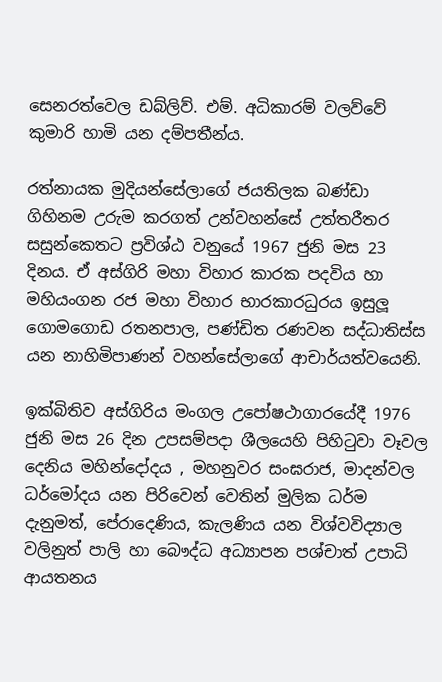සෙනරත්වෙල ඩබ්ලිව්. එම්. අධිකාරම් වලව්වේ කුමාරි හාමි යන දම්පතීන්ය.

රත්නායක මුදියන්සේලාගේ ජයතිලක බණ්ඩා ගිහිනම උරුම කරගත් උන්වහන්සේ උත්තරීතර සසුන්කෙතට ප්‍රවිශ්ඨ වනුයේ 1967 ජුනි මස 23 දිනය. ඒ අස්ගිරි මහා විහාර කාරක පදවිය හා මහියංගන රජ මහා විහාර භාරකාරධුරය ඉසුලූ ගොමගොඩ රතනපාල, පණ්ඩිත රණවන සද්ධාතිස්ස යන නාහිමිපාණන් වහන්සේලාගේ ආචාර්යත්වයෙනි.

ඉක්බිතිව අස්ගිරිය මංගල උපෝෂථාගාරයේදී 1976 ජුනි මස 26 දින උපසම්පදා ශීලයෙහි පිහිටුවා වෑවල දෙනිය මහින්දෝදය , මහනුවර සංඝරාජ, මාදන්වල ධර්මෝදය යන පිරිවෙන් වෙතින් මුලික ධර්ම දැනුමත්, පේරාදෙණිය, කැලණිය යන විශ්වවිද්‍යාල වලිනුත් පාලි හා බෞද්ධ අධ්‍යාපන පශ්චාත් උපාධි ආයතනය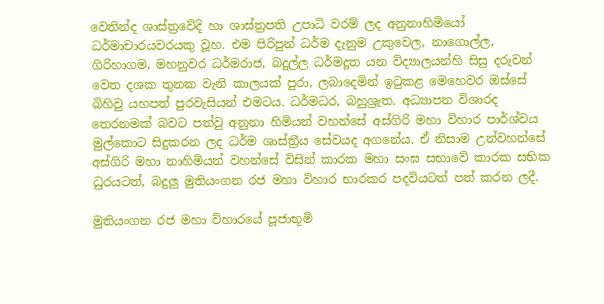වෙතින්ද ශාස්ත්‍රවේදි හා ශාස්ත්‍රපති උපාධි වරම් ලද අනුනාහිමියෝ ධර්මාචාරයවරයකු වූහ. එම පිරිපුන් ධර්ම දැනුම උකුවෙල, නාගොල්ල, ගිරිහාගම, මහනුවර ධර්මරාජ, බදුල්ල ධර්මදූත යන විද්‍යාලයන්හි සිසු දරුවන් වෙත දශක තුනක වැනි කාලයක් පුරා, ලබාදෙමින් ඉටුකළ මෙහෙවර ඔස්සේ බිහිවු යහපත් පුරවැසියන් එමටය. ධර්මධර, බහුශ්‍රැත. අධ්‍යාපන විශාරද තෙරනමක් බවට පත්වු අනුනා හිමියන් වහන්සේ අස්ගිරි මහා විහාර පාර්ශ්වය මුල්කොට සිදුකරන ලද ධර්ම ශාස්ත්‍රීය සේවයද අගනේය. ඒ නිසාම උන්වහන්සේ අස්ගිරි මහා නාහිමියන් වහන්සේ විසින් කාරක මහා සංඝ සභාවේ කාරක සභික ධුරයටත්, බදුලු මුතියංගන රජ මහා විහාර භාරකර පදවියටත් පත් කරන ලදී.

මුතියංගන රජ මහා විහාරයේ පූජාභූමි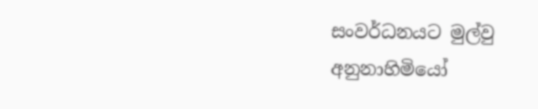සංවර්ධනයට මුල්වු අනුනාහිමියෝ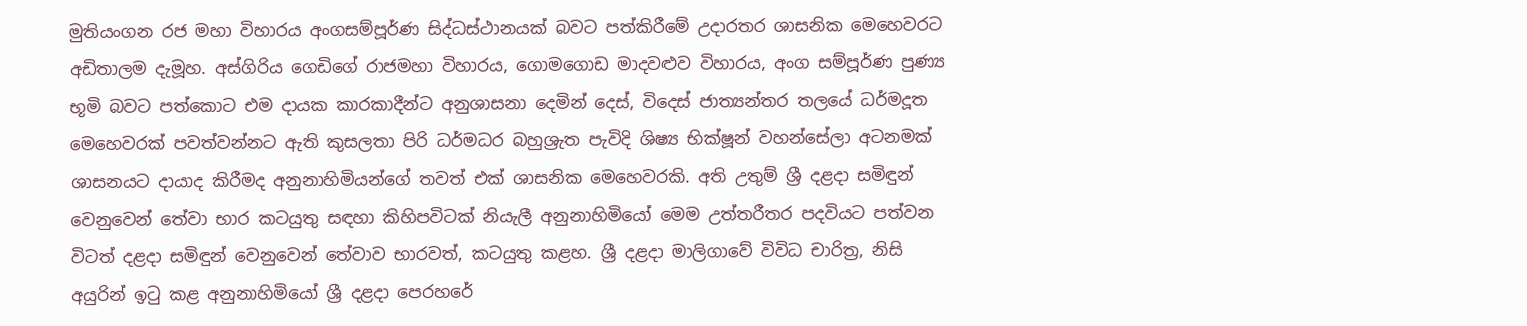මුතියංගන රජ මහා විහාරය අංගසම්පූර්ණ සිද්ධස්ථානයක් බවට පත්කිරීමේ උදාරතර ශාසනික මෙහෙවරට අඩිතාලම දැමූහ. අස්ගිරිය ගෙඩිගේ රාජමහා විහාරය, ගොමගොඩ මාදවළුව විහාරය, අංග සම්පූර්ණ පුණ්‍ය භූමි බවට පත්කොට එම දායක කාරකාදීන්ට අනුශාසනා දෙමින් දෙස්, විදෙස් ජාත්‍යන්තර තලයේ ධර්මදූත මෙහෙවරක් පවත්වන්නට ඇති කුසලතා පිරි ධර්මධර බහුශ්‍රැත පැවිදි ශිෂ්‍ය භික්ෂූන් වහන්සේලා අටනමක් ශාසනයට දායාද කිරීමද අනුනාහිමියන්ගේ තවත් එක් ශාසනික මෙහෙවරකි. අති උතුම් ශ්‍රී දළදා සමිඳුන් වෙනුවෙන් තේවා භාර කටයුතු සඳහා කිහිපවිටක් නියැලී අනුනාහිමියෝ මෙම උත්තරීතර පදවියට පත්වන විටත් දළදා සමිඳුන් වෙනුවෙන් තේවාව භාරවත්, කටයුතු කළහ. ශ්‍රී දළදා මාලිගාවේ විවිධ චාරිත්‍ර, නිසි අයුරින් ඉටු කළ අනුනාහිමියෝ ශ්‍රී දළදා පෙරහරේ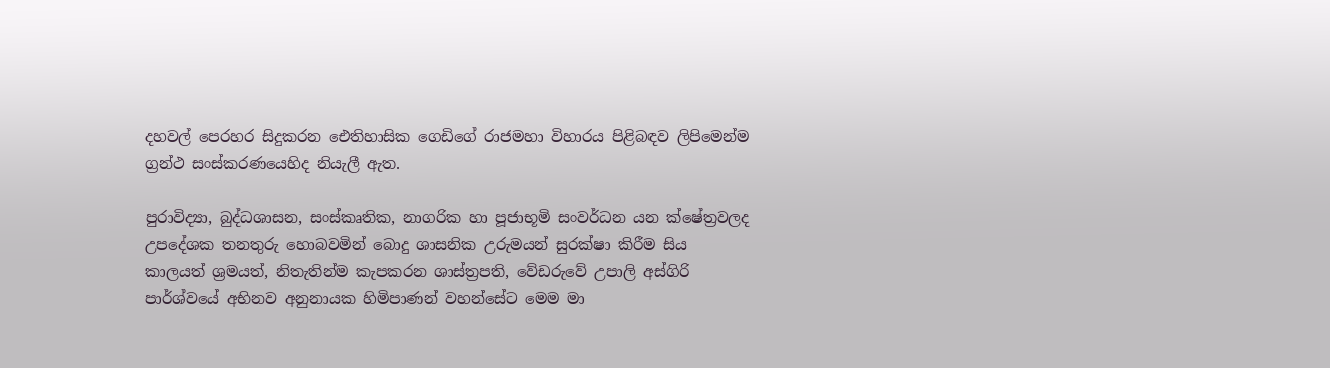දහවල් පෙරහර සිදුකරන ඓතිහාසික ගෙඩිගේ රාජමහා විහාරය පිළිබඳව ලිපිමෙන්ම ග්‍රන්ථ සංස්කරණයෙහිද නියැලී ඇත.

පුරාවිද්‍යා, බුද්ධශාසන, සංස්කෘතික, නාගරික හා පූජාභූමි සංවර්ධන යන ක්ෂේත්‍රවලද උපදේශක තනතුරු හොබවමින් බොදු ශාසනික උරුමයන් සුරක්ෂා කිරීම සිය කාලයත් ශ්‍රමයත්, නිතැතින්ම කැපකරන ශාස්ත්‍රපති, වේඩරුවේ උපාලි අස්ගිරි පාර්ශ්වයේ අභිනව අනුනායක හිමිපාණන් වහන්සේට මෙම මා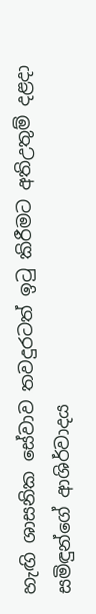හැඟි ශාසනික සේවාව තවදුරටත් ඉටු කිරීමට අතිඋතුම් දළදා සමිඳුන්ගේ ආශිර්වාදය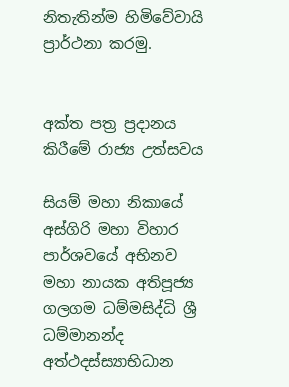නිතැතින්ම හිමිවේවායි ප්‍රාර්ථනා කරමු.


අක්ත පත්‍ර ප්‍රදානය කිරීමේ රාජ්‍ය උත්සවය

සියම් මහා නිකායේ අස්ගිරි මහා විහාර පාර්ශවයේ අභිනව මහා නායක අතිපූජ්‍ය ගලගම ධම්මසිද්ධි ශ්‍රී ධම්මානන්ද අත්ථදස්ස්‍යාභිධාන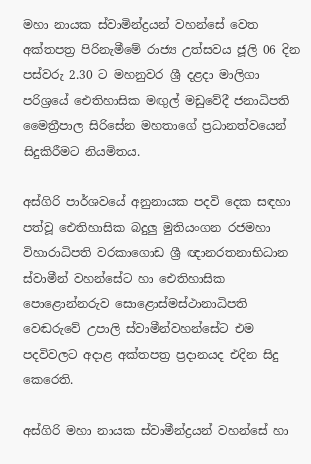මහා නායක ස්වාමින්ද්‍රයන් වහන්සේ වෙත අක්තපත්‍ර පිරිනැමීමේ රාජ්‍ය උත්සවය ජූලි 06 දින පස්වරු 2.30 ට මහනුවර ශ්‍රී දළදා මාලිගා පරිශ්‍රයේ ඓතිහාසික මඟුල් මඩුවේදී ජනාධිපති මෛත්‍රීපාල සිරිසේන මහතාගේ ප්‍රධානත්වයෙන් සිදුකිරීමට නියමිතය.

අස්ගිරි පාර්ශවයේ අනුනායක පදවි දෙක සඳහා පත්වූ ඓතිහාසික බදුලු මුතියංගන රජමහා විහාරාධිපති වරකාගොඩ ශ්‍රී ඥානරතනාභිධාන ස්වාමීන් වහන්සේට හා ඓතිහාසික පොළොන්නරුව සොළොස්මස්ථානාධිපති වෙඬරුවේ උපාලි ස්වාමීන්වහන්සේට එම පදවිවලට අදාළ අක්තපත්‍ර ප්‍රදානයද එදින සිදු කෙරෙති.

අස්ගිරි මහා නායක ස්වාමීන්ද්‍රයන් වහන්සේ හා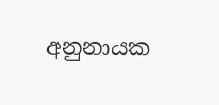අනුනායක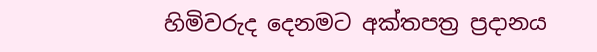හිමිවරුද දෙනමට අක්තපත්‍ර ප්‍රදානය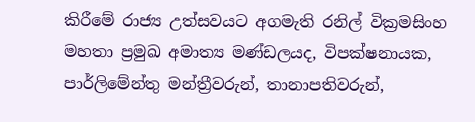කිරීමේ රාජ්‍ය උත්සවයට අගමැති රනිල් වික්‍රමසිංහ මහතා ප්‍රමුඛ අමාත්‍ය මණ්ඩලයද, විපක්ෂනායක, පාර්ලිමේන්තු මන්ත්‍රීවරුන්, තානාපතිවරුන්,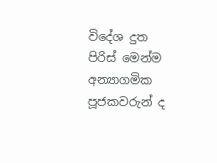විදේශ දුත පිරිස් මෙන්ම අන්‍යාගමික පූජකවරුන් ද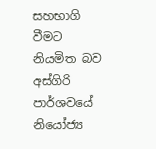සහභාගි වීමට නියමිත බව අස්ගිරි පාර්ශවයේ නියෝජ්‍ය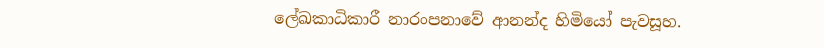ලේඛකාධිකාරී නාරංපනාවේ ආනන්ද හිමියෝ පැවසූහ.